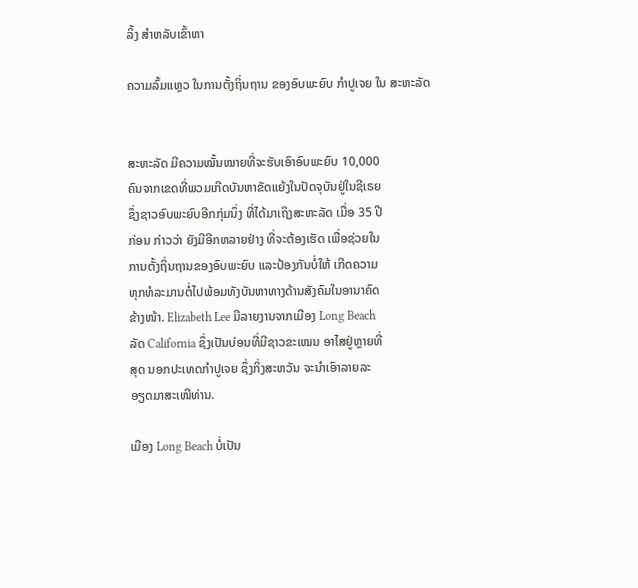ລິ້ງ ສຳຫລັບເຂົ້າຫາ

ຄວາມລົ້ມແຫຼວ ໃນການຕັ້ງຖິ່ນຖານ ຂອງອົບພະຍົບ ກຳປູເຈຍ ໃນ ສະຫະລັດ


ສະຫະລັດ ມີຄວາມໝັ້ນໝາຍທີ່ຈະຮັບເອົາອົບພະຍົບ 10,000
ຄົນຈາກເຂດທີ່ພວມເກີດບັນຫາຂັດແຍ້ງໃນປັດຈຸບັນຢູ່ໃນຊີເຣຍ
ຊຶ່ງຊາວອົບພະຍົບອີກກຸ່ມນຶ່ງ ທີ່ໄດ້ມາເຖິງສະຫະລັດ ເມື່ອ 35 ປີ
ກ່ອນ ກ່າວວ່າ ຍັງມີອີກຫລາຍຢ່າງ ທີ່ຈະຕ້ອງເຮັດ ເພື່ອຊ່ວຍໃນ
ການຕັ້ງຖິ່ນຖານຂອງອົບພະຍົບ ແລະປ້ອງກັນບໍ່ໃຫ້ ເກີດຄວາມ
ທຸກທໍລະມານຕໍ່ໄປພ້ອມທັງບັນຫາທາງດ້ານສັງຄົມໃນອານາຄົດ
ຂ້າງໜ້າ. Elizabeth Lee ມີລາຍງານຈາກເມືອງ Long Beach
ລັດ California ຊຶ່ງເປັນບ່ອນທີ່ມີຊາວຂະເໝນ ອາໄສຢູ່ຫຼາຍທີ່
ສຸດ ນອກປະເທດກຳປູເຈຍ ຊຶ່ງກິ່ງສະຫວັນ ຈະນຳເອົາລາຍລະ
ອຽດມາສະເໜີທ່ານ.

ເມືອງ Long Beach ບໍ່ເປັນ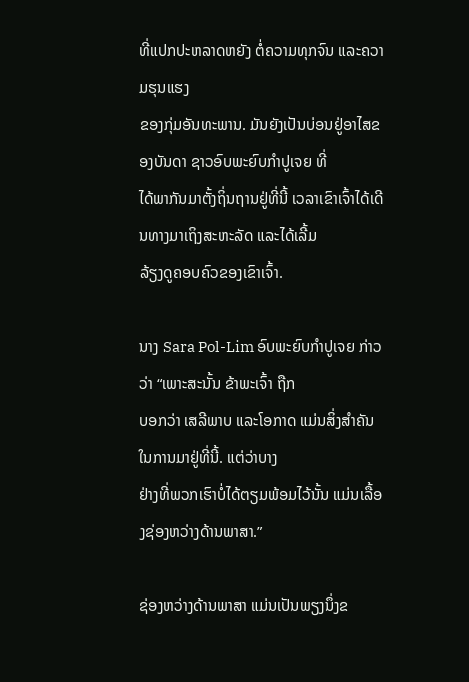ທີ່ແປກປະຫລາດຫຍັງ ຕໍ່ຄວາມທຸກຈົນ ແລະຄວາມຮຸນແຮງ
ຂອງກຸ່ມອັນທະພານ. ມັນຍັງເປັນບ່ອນຢູ່ອາໄສຂອງບັນດາ ຊາວອົບພະຍົບກຳປູເຈຍ ທີ່
ໄດ້ພາກັນມາຕັ້ງຖິ່ນຖານຢູ່ທີ່ນີ້ ເວລາເຂົາເຈົ້າໄດ້ເດີນທາງມາເຖິງສະຫະລັດ ແລະໄດ້ເລີ້ມ
ລ້ຽງດູຄອບຄົວຂອງເຂົາເຈົ້າ.

ນາງ Sara Pol-Lim ອົບພະຍົບກຳປູເຈຍ ກ່າວວ່າ “ເພາະສະນັ້ນ ຂ້າພະເຈົ້າ ຖືກ
ບອກວ່າ ເສລີພາບ ແລະໂອກາດ ແມ່ນສິ່ງສຳຄັນໃນການມາຢູ່ທີ່ນີ້. ແຕ່ວ່າບາງ
ຢ່າງທີ່ພວກເຮົາບໍ່ໄດ້ຕຽມພ້ອມໄວ້ນັ້ນ ແມ່ນເລື້ອງຊ່ອງຫວ່າງດ້ານພາສາ.”

ຊ່ອງຫວ່າງດ້ານພາສາ ແມ່ນເປັນພຽງນຶ່ງຂ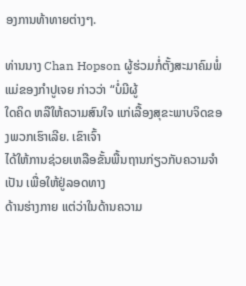ອງການທ້າທາຍຕ່າງໆ.

ທ່ານນາງ Chan Hopson ຜູ້ຮ່ວມກໍ່ຕັ້ງສະມາຄົມພໍ່ແມ່ຂອງກຳປູເຈຍ ກ່າວວ່າ “ບໍ່ມີຜູ້
ໃດຄິດ ຫລືໃຫ້ຄວາມສົນໃຈ ແກ່ເລື້ອງສຸຂະພາບຈິດຂອງພວກເຮົາເລີຍ. ເຂົາເຈົ້າ
ໄດ້ໃຫ້ການຊ່ວຍເຫລືອຂັ້ນພື້ນຖານກ່ຽວກັບຄວາມຈຳເປັນ ເພື່ອໃຫ້ຢູ່ລອດທາງ
ດ້ານຮ່າງກາຍ ແຕ່ວ່າໃນດ້ານຄວາມ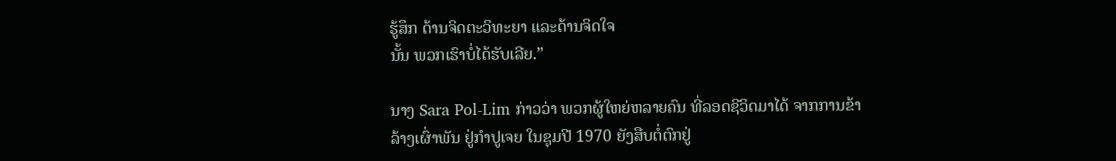ຮູ້ສຶກ ດ້ານຈິດຕະວິທະຍາ ແລະດ້ານຈິດໃຈ
ນັ້ນ ພວກເຮົາບໍ່ໄດ້ຮັບເລີຍ.”

ນາງ Sara Pol-Lim ກ່າວວ່າ ພວກຜູ້ໃຫຍ່ຫລາຍຄົນ ທີ່ລອດຊີວິດມາໄດ້ ຈາກການຂ້າ
ລ້າງເຜົ່າພັນ ຢູ່ກຳປູເຈຍ ໃນຊຸມປີ 1970 ຍັງສືບຕໍ່ຕົກຢູ່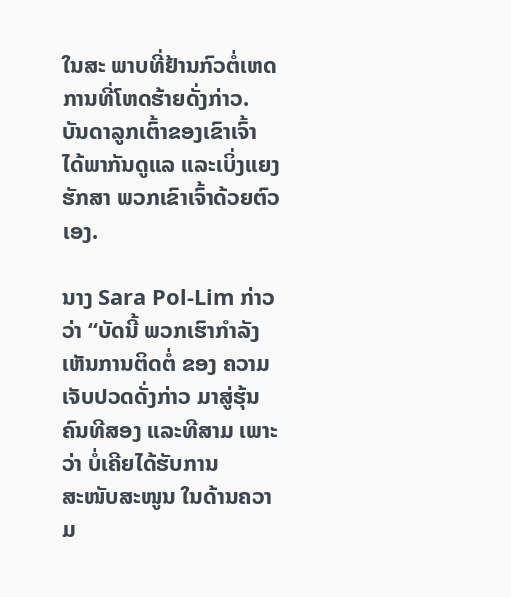ໃນສະ ພາບທີ່ຢ້ານກົວຕໍ່ເຫດ
ການທີ່ໂຫດຮ້າຍດັ່ງກ່າວ. ບັນດາລູກເຕົ້າຂອງເຂົາເຈົ້າ ໄດ້ພາກັນດູແລ ແລະເບິ່ງແຍງ
ຮັກສາ ພວກເຂົາເຈົ້າດ້ວຍຕົວເອງ.

ນາງ Sara Pol-Lim ກ່າວວ່າ “ບັດນີ້ ພວກເຮົາກຳລັງເຫັນການຕິດຕໍ່ ຂອງ ຄວາມ
ເຈັບປວດດັ່ງກ່າວ ມາສູ່ຮຸ້ນຄົນທີສອງ ແລະທີສາມ ເພາະວ່າ ບໍ່ເຄີຍໄດ້ຮັບການ
ສະໜັບສະໜູນ ໃນດ້ານຄວາມ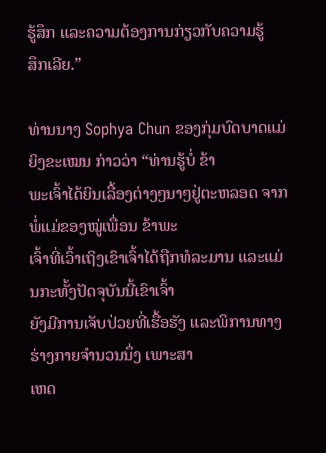ຮູ້ສຶກ ແລະຄວາມຕ້ອງການກ່ຽວກັບຄວາມຮູ້
ສຶກເລີຍ.”

ທ່ານນາງ Sophya Chun ຂອງກຸ່ມບົດບາດແມ່ຍິງຂະເໝນ ກ່າວວ່າ “ທ່ານຮູ້ບໍ່ ຂ້າ
ພະເຈົ້າໄດ້ຍິນເລື້ອງຕ່າງໆນາໆຢູ່ຕະຫລອດ ຈາກພໍ່ແມ່ຂອງໝູ່ເພື່ອນ ຂ້າພະ
ເຈົ້າທີ່ເວົ້າເຖິງເຂົາເຈົ້າໄດ້ຖືກທໍລະມານ ແລະແມ່ນກະທັ້ງປັດຈຸບັນນີ້ເຂົາເຈົ້າ
ຍັງມີການເຈັບປ່ວຍທີ່ເຮື້ອຮັງ ແລະພິການທາງຮ່າງກາຍຈຳນວນນຶ່ງ ເພາະສາ
ເຫດ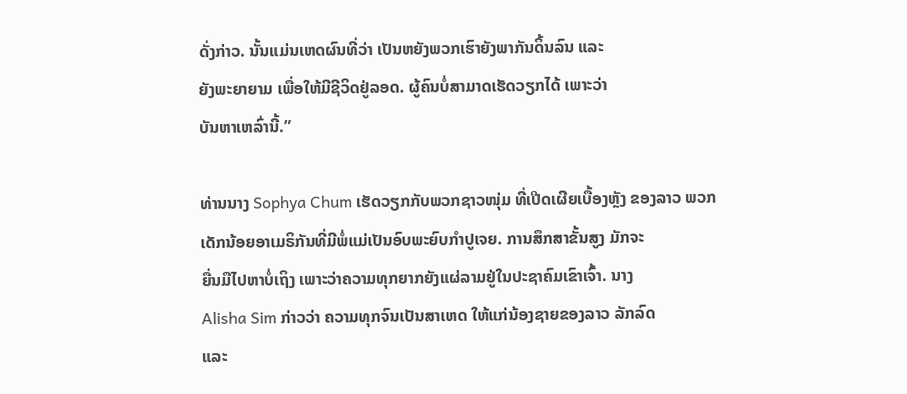ດັ່ງກ່າວ. ນັ້ນແມ່ນເຫດຜົນທີ່ວ່າ ເປັນຫຍັງພວກເຮົາຍັງພາກັນດິ້ນລົນ ແລະ
ຍັງພະຍາຍາມ ເພື່ອໃຫ້ມີຊີວິດຢູ່ລອດ. ຜູ້ຄົນບໍ່ສາມາດເຮັດວຽກໄດ້ ເພາະວ່າ
ບັນຫາເຫລົ່ານີ້.”

ທ່ານນາງ Sophya Chum ເຮັດວຽກກັບພວກຊາວໜຸ່ມ ທີ່ເປີດເຜີຍເບື້ອງຫຼັງ ຂອງລາວ ພວກເດັກນ້ອຍອາເມຣິກັນທີ່ມີພໍ່ແມ່ເປັນອົບພະຍົບກຳປູເຈຍ. ການສຶກສາຂັ້ນສູງ ມັກຈະ
ຍື່ນມືໄປຫາບໍ່ເຖິງ ເພາະວ່າຄວາມທຸກຍາກຍັງແຜ່ລາມຢູ່ໃນປະຊາຄົມເຂົາເຈົ້າ. ນາງ
Alisha Sim ກ່າວວ່າ ຄວາມທຸກຈົນເປັນສາເຫດ ໃຫ້ແກ່ນ້ອງຊາຍຂອງລາວ ລັກລົດ
ແລະ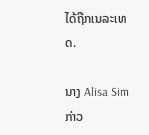ໄດ້ຖືກເນລະເທດ.

ນາງ Alisa Sim ກ່າວ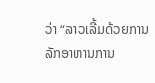ວ່າ “ລາວເລີ້ມດ້ວຍການລັກອາຫານການ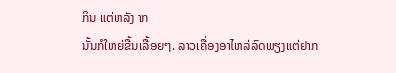ກິນ ແຕ່ຫລັງ າກ
ນັ້ນກໍໃຫຍ່ຂື້ນເລື້ອຍໆ. ລາວເຄື່ອງອາໄຫລ່ລົດພຽງແຕ່ຢາກ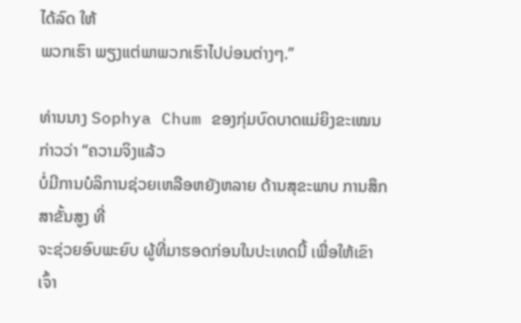ໄດ້ລົດ ໃຫ້
ພວກເຮົາ ພຽງແຕ່ພາພວກເຮົາໄປບ່ອນຕ່າງໆ.”

ທ່ານນາງ Sophya Chum ຂອງກຸ່ມບົດບາດແມ່ຍິງຂະເໝນກ່າວວ່າ “ຄວາມຈິງແລ້ວ
ບໍ່ມີການບໍລິການຊ່ວຍເຫລືອຫຍັງຫລາຍ ດ້ານສຸຂະພາບ ການສຶກສາຂັ້ນສູງ ທີ່
ຈະຊ່ວຍອົບພະຍົບ ຜູ້ທີ່ມາຮອດກ່ອນໃນປະເທດນີ້ ເພື່ອໃຫ້ເຂົາເຈົ້າ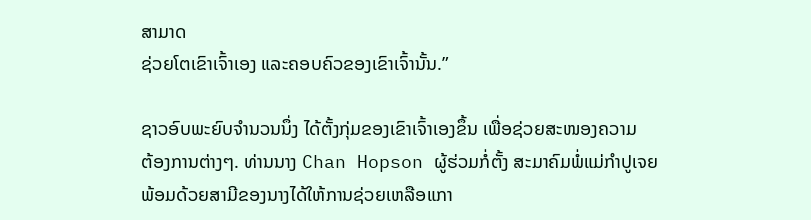ສາມາດ
ຊ່ວຍໂຕເຂົາເຈົ້າເອງ ແລະຄອບຄົວຂອງເຂົາເຈົ້ານັ້ນ.”

ຊາວອົບພະຍົບຈຳນວນນຶ່ງ ໄດ້ຕັ້ງກຸ່ມຂອງເຂົາເຈົ້າເອງຂຶ້ນ ເພື່ອຊ່ວຍສະໜອງຄວາມ
ຕ້ອງການຕ່າງໆ. ທ່ານນາງ Chan Hopson ຜູ້ຮ່ວມກໍ່ຕັ້ງ ສະມາຄົມພໍ່ແມ່ກຳປູເຈຍ
ພ້ອມດ້ວຍສາມີຂອງນາງໄດ້ໃຫ້ການຊ່ວຍເຫລືອແກາ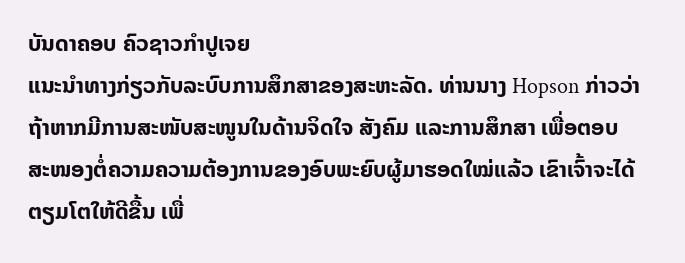ບັນດາຄອບ ຄົວຊາວກຳປູເຈຍ
ແນະນຳທາງກ່ຽວກັບລະບົບການສຶກສາຂອງສະຫະລັດ. ທ່ານນາງ Hopson ກ່າວວ່າ
ຖ້າຫາກມີການສະໜັບສະໜູນໃນດ້ານຈິດໃຈ ສັງຄົມ ແລະການສຶກສາ ເພື່ອຕອບ
ສະໜອງຕໍ່ຄວາມຄວາມຕ້ອງການຂອງອົບພະຍົບຜູ້ມາຮອດໃໝ່ແລ້ວ ເຂົາເຈົ້າຈະໄດ້
ຕຽມໂຕໃຫ້ດີຂື້ນ ເພື່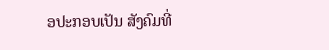ອປະກອບເປັນ ສັງຄົມທີ່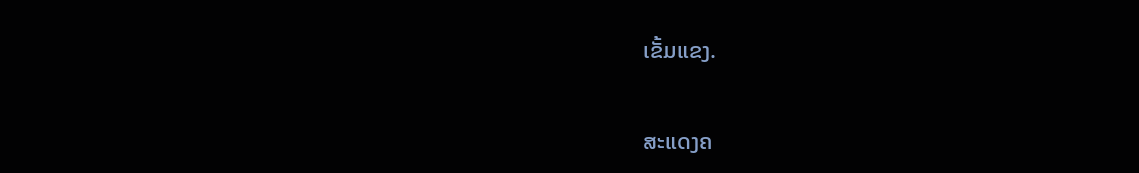ເຂັ້ມແຂງ.

ສະແດງຄ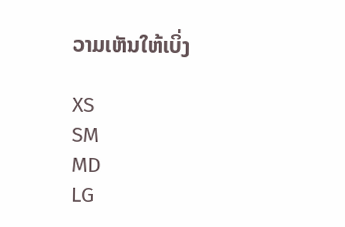ວາມເຫັນໃຫ້ເບິ່ງ

XS
SM
MD
LG